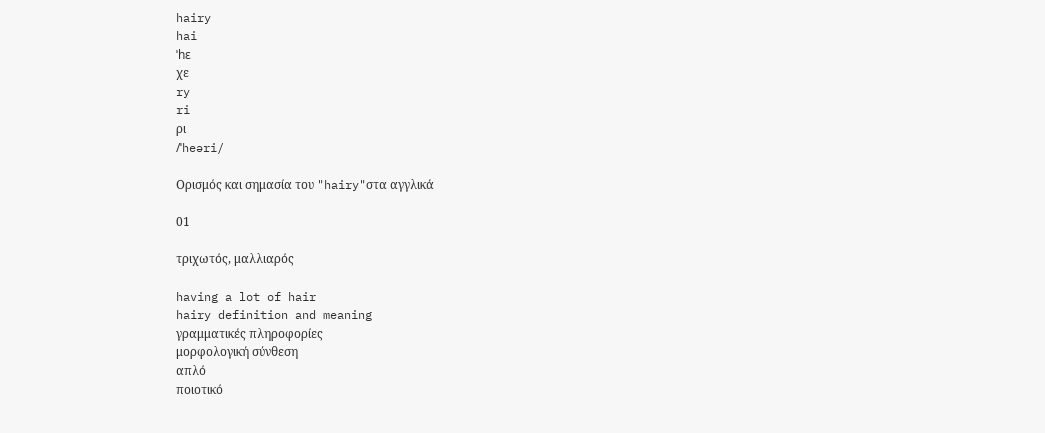hairy
hai
ˈhɛ
χε
ry
ri
ρι
/ˈheəri/

Ορισμός και σημασία του "hairy"στα αγγλικά

01

τριχωτός, μαλλιαρός

having a lot of hair
hairy definition and meaning
γραμματικές πληροφορίες
μορφολογική σύνθεση
απλό
ποιοτικό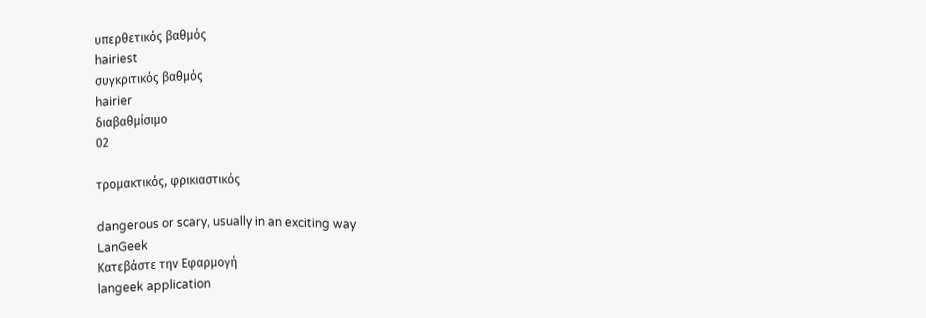υπερθετικός βαθμός
hairiest
συγκριτικός βαθμός
hairier
διαβαθμίσιμο
02

τρομακτικός, φρικιαστικός

dangerous or scary, usually in an exciting way
LanGeek
Κατεβάστε την Εφαρμογή
langeek application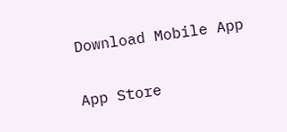Download Mobile App

App Store